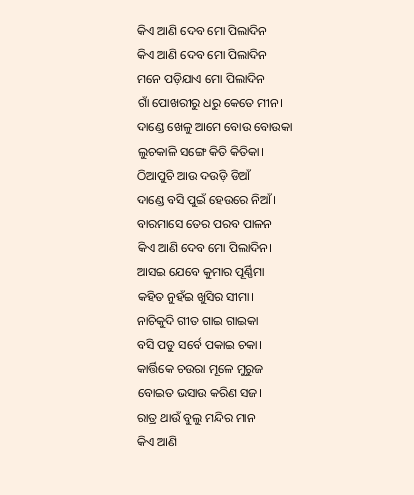କିଏ ଆଣି ଦେବ ମୋ ପିଲାଦିନ
କିଏ ଆଣି ଦେବ ମୋ ପିଲାଦିନ
ମନେ ପଡ଼ିଯାଏ ମୋ ପିଲାଦିନ
ଗାଁ ପୋଖରୀରୁ ଧରୁ କେତେ ମୀନ।
ଦାଣ୍ଡେ ଖେଳୁ ଆମେ ବୋଉ ବୋଉକା
ଲୁଚକାଳି ସଙ୍ଗେ କିତି କିତିକା।
ଠିଆପୁଚି ଆଉ ଦଉଡ଼ି ଡିଆଁ
ଦାଣ୍ଡେ ବସି ପୁଇଁ ହେଉରେ ନିଆଁ।
ବାରମାସେ ତେର ପରବ ପାଳନ
କିଏ ଆଣି ଦେବ ମୋ ପିଲାଦିନ।
ଆସଇ ଯେବେ କୁମାର ପୂର୍ଣ୍ଣିମା
କହିତ ନୁହଁଇ ଖୁସିର ସୀମା।
ନାଚିକୁଦି ଗୀତ ଗାଇ ଗାଇକା
ବସି ପଡୁ ସର୍ବେ ପକାଇ ଚକା।
କାର୍ତ୍ତିକେ ଚଉରା ମୂଳେ ମୁରୁଜ
ବୋଇତ ଭସାଉ କରିଣ ସଜ।
ରାତ୍ର ଥାଉଁ ବୁଲୁ ମନ୍ଦିର ମାନ
କିଏ ଆଣି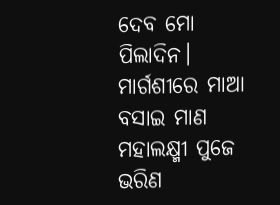ଦେବ ମୋ ପିଲାଦିନ।
ମାର୍ଗଶୀରେ ମାଆ ବସାଇ ମାଣ
ମହାଲକ୍ଷ୍ମୀ ପୁଜେ ଭରିଣ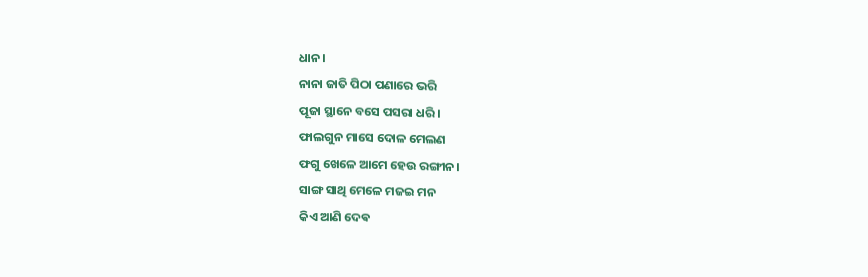ଧାନ।
ନାନା ଜାତି ପିଠା ପଣାରେ ଭରି
ପୂଜା ସ୍ଥାନେ ବସେ ପସରା ଧରି।
ଫାଲଗୁନ ମାସେ ଦୋଳ ମେଲଣ
ଫଗୁ ଖେଳେ ଆମେ ହେଉ ରଙ୍ଗୀନ।
ସାଙ୍ଗ ସାଥି ମେଳେ ମଜଇ ମନ
କିଏ ଆଣି ଦେଵ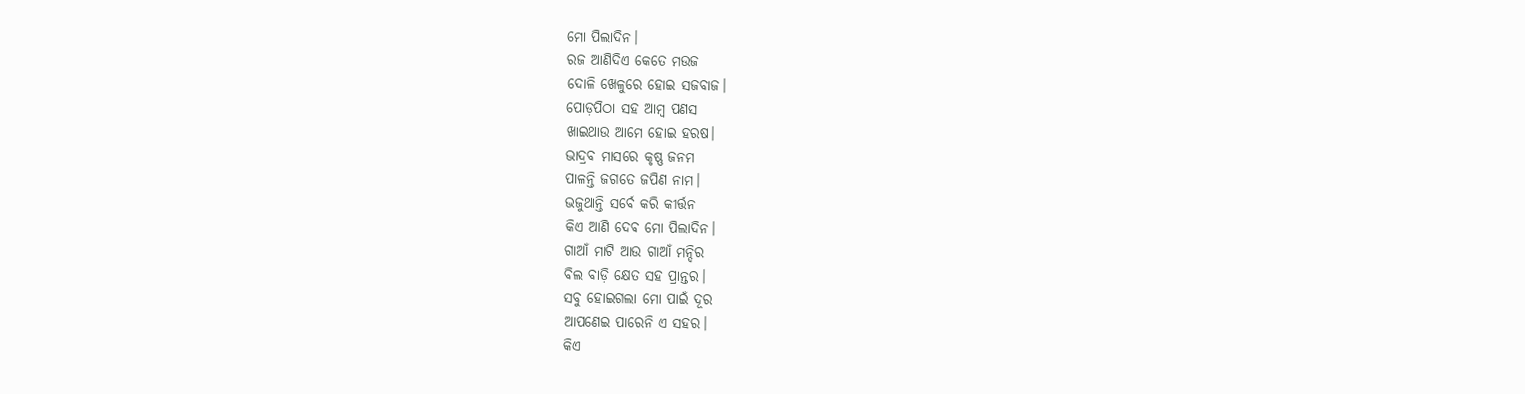ମୋ ପିଲାଦିନ।
ରଜ ଆଣିଦିଏ କେତେ ମଉଜ
ଦୋଳି ଖେଳୁରେ ହୋଇ ସଜବାଜ।
ପୋଡ଼ପିଠା ସହ ଆମ୍ବ ପଣସ
ଖାଇଥାଉ ଆମେ ହୋଇ ହରଷ।
ଭାଦ୍ରବ ମାସରେ କୃଷ୍ଣ ଜନମ
ପାଳନ୍ତି ଜଗତେ ଜପିଣ ନାମ।
ଭଜୁଥାନ୍ତି ସର୍ବେ କରି କୀର୍ତ୍ତନ
କିଏ ଆଣି ଦେଵ ମୋ ପିଲାଦିନ।
ଗାଆଁ ମାଟି ଆଉ ଗାଆଁ ମନ୍ଦିର
ବିଲ ବାଡ଼ି କ୍ଷେତ ସହ ପ୍ରାନ୍ତର।
ସବୁ ହୋଇଗଲା ମୋ ପାଇଁ ଦୂର
ଆପଣେଇ ପାରେନି ଏ ସହର।
କିଏ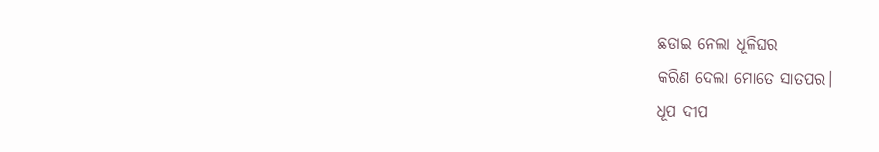ଛଡାଇ ନେଲା ଧୂଳିଘର
କରିଣ ଦେଲା ମୋତେ ସାତପର।
ଧୂପ ଦୀପ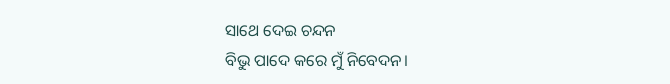ସାଥେ ଦେଇ ଚନ୍ଦନ
ବିଭୁ ପାଦେ କରେ ମୁଁ ନିବେଦନ।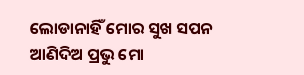ଲୋଡାନାହିଁ ମୋର ସୁଖ ସପନ
ଆଣିଦିଅ ପ୍ରଭୁ ମୋ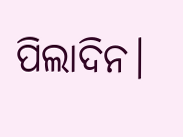ପିଲାଦିନ।